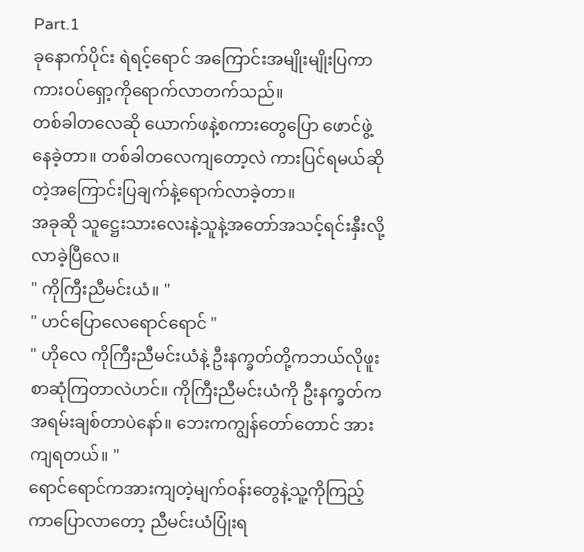Part.1
ခုနောက်ပိုင်း ရဲရင့်ရောင် အကြောင်းအမျိုးမျိုးပြကာ ကားဝပ်ရှော့ကိုရောက်လာတက်သည်။
တစ်ခါတလေဆို ယောက်ဖနဲ့စကားတွေပြော ဖောင်ဖွဲ့နေခဲ့တာ။ တစ်ခါတလေကျတော့လဲ ကားပြင်ရမယ်ဆိုတဲ့အကြောင်းပြချက်နဲ့ရောက်လာခဲ့တာ။
အခုဆို သူဋ္ဌေးသားလေးနဲ့သူနဲ့အတော်အသင့်ရင်းနှီးလို့လာခဲ့ပြီလေ။
" ကိုကြီးညီမင်းယံ။ "
" ဟင်ပြောလေရောင်ရောင် "
" ဟိုလေ ကိုကြီးညီမင်းယံနဲ့ ဦးနက္ခတ်တို့ကဘယ်လိုဖူးစာဆုံကြတာလဲဟင်။ ကိုကြီးညီမင်းယံကို ဦးနက္ခတ်ကအရမ်းချစ်တာပဲနော်။ ဘေးကကျွန်တော်တောင် အားကျရတယ်။ "
ရောင်ရောင်ကအားကျတဲ့မျက်ဝန်းတွေနဲ့သူ့ကိုကြည့်ကာပြောလာတော့ ညီမင်းယံပြုံးရ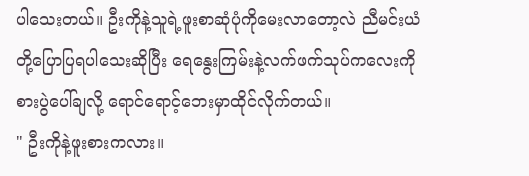ပါသေးတယ်။ ဦးကိုနဲ့သူရဲ့ဖူးစာဆုံပုံကိုမေးလာတော့လဲ ညီမင်းယံတို့ပြောပြရပါသေးဆိုပြီး ရေနွေးကြမ်းနဲ့လက်ဖက်သုပ်ကလေးကို စားပွဲပေါ်ချလို့ ရောင်ရောင့်ဘေးမှာထိုင်လိုက်တယ်။
" ဦးကိုနဲ့ဖူးစားကလား။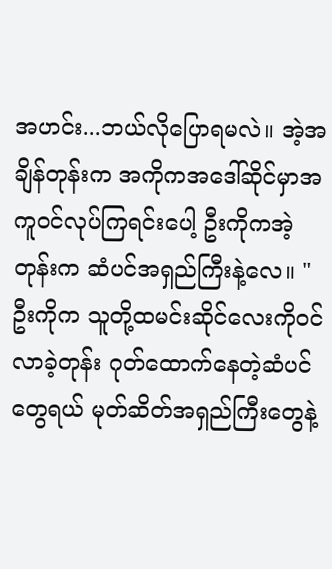အဟင်း...ဘယ်လိုပြောရမလဲ။ အဲ့အချိန်တုန်းက အကိုကအဒေါ်ဆိုင်မှာအကူဝင်လုပ်ကြရင်းပေါ့ ဦးကိုကအဲ့တုန်းက ဆံပင်အရှည်ကြီးနဲ့လေ။ "
ဦးကိုက သူတို့ထမင်းဆိုင်လေးကိုဝင်လာခဲ့တုန်း ဂုတ်ထောက်နေတဲ့ဆံပင်တွေရယ် မုတ်ဆိတ်အရှည်ကြီးတွေနဲ့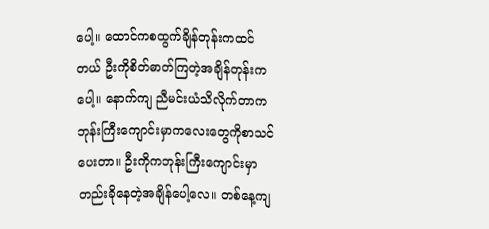ပေါ့။ ထောင်ကစထွက်ချိန်တုန်းကထင်တယ် ဦးကိုစိတ်ဓာတ်ကြတဲ့အချိန်တုန်းကပေါ့။ နောက်ကျ ညီမင်းယံသိလိုက်တာက ဘုန်းကြီးကျောင်းမှာကလေးတွေကိုစာသင်ပေးတာ။ ဦးကိုကဘုန်းကြီးကျောင်းမှာ တည်းခိုနေတဲ့အချိန်ပေါ့လေ။ တစ်နေ့ကျ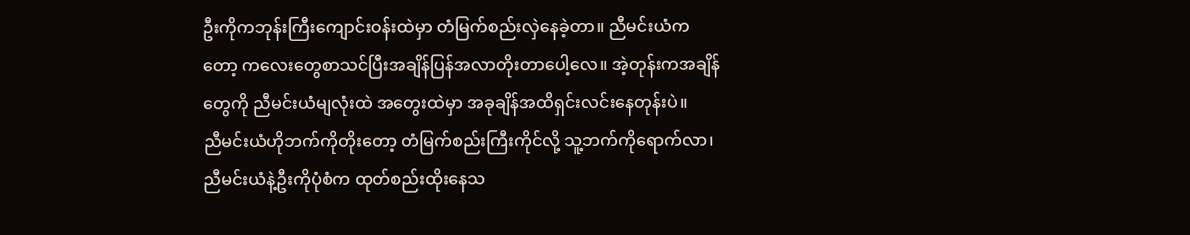ဦးကိုကဘုန်းကြီးကျောင်းဝန်းထဲမှာ တံမြက်စည်းလှဲနေခဲ့တာ။ ညီမင်းယံကတော့ ကလေးတွေစာသင်ပြီးအချိန်ပြန်အလာတိုးတာပေါ့လေ။ အဲ့တုန်းကအချိန်တွေကို ညီမင်းယံမျလုံးထဲ အတွေးထဲမှာ အခုချိန်အထိရှင်းလင်းနေတုန်းပဲ။
ညီမင်းယံဟိုဘက်ကိုတိုးတော့ တံမြက်စည်းကြီးကိုင်လို့ သူ့ဘက်ကိုရောက်လာ၊ ညီမင်းယံနဲ့ဦးကိုပုံစံက ထုတ်စည်းထိုးနေသ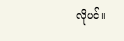လိုပင်။